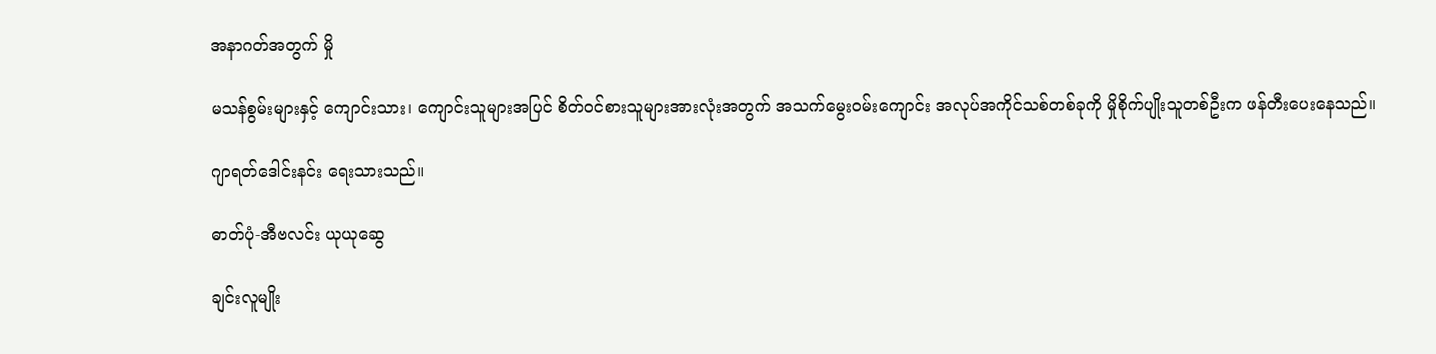အနာဂတ်အတွက် မှို

မသန်စွမ်းများနှင့် ကျောင်းသား၊ ကျောင်းသူများအပြင် စိတ်ဝင်စားသူများအားလုံးအတွက် အသက်မွေးဝမ်းကျောင်း အလုပ်အကိုင်သစ်တစ်ခုကို မှိုစိုက်ပျိုးသူတစ်ဦးက ဖန်တီးပေးနေသည်။

ဂျာရတ်ဒေါင်းနင်း ရေးသားသည်။

ဓာတ်ပုံ-အီဗလင်း ယုယုဆွေ

ချင်းလူမျိုး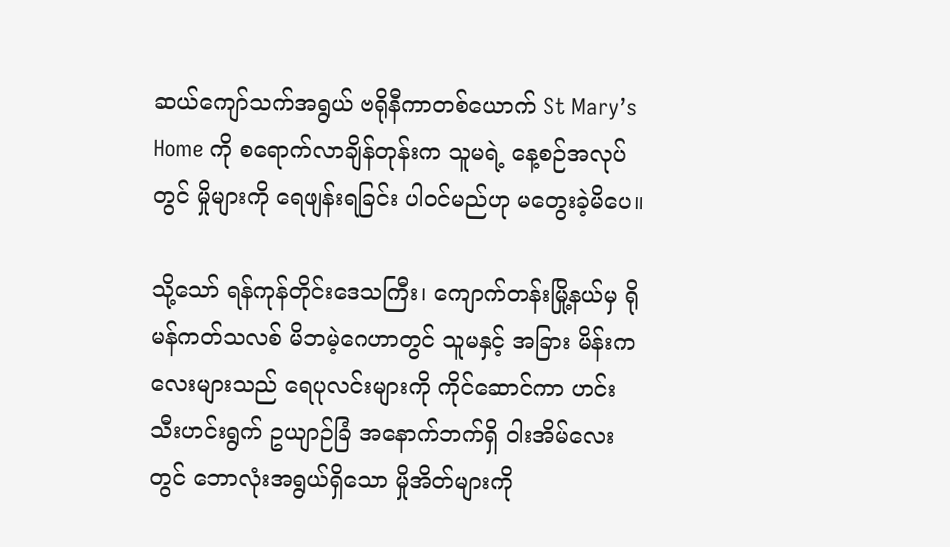ဆယ်ကျော်သက်အရွယ် ဗရိုနီကာတစ်ယောက် St Mary’s Home ကို စရောက်လာချိန်တုန်းက သူမရဲ့ နေ့စဉ်အလုပ်တွင် မှိုများကို ရေဖျန်းရခြင်း ပါဝင်မည်ဟု မတွေးခဲ့မိပေ။

သို့သော် ရန်ကုန်တိုင်းဒေသကြီး၊ ကျောက်တန်းမြို့နယ်မှ ရိုမန်ကတ်သလစ် မိဘမဲ့ဂေဟာတွင် သူမနှင့် အခြား မိန်းကလေးများသည် ရေပုလင်းများကို ကိုင်ဆောင်ကာ ဟင်းသီးဟင်းရွက် ဥယျာဉ်ခြံ အနောက်ဘက်ရှိ ဝါးအိမ်လေးတွင် ဘောလုံးအရွယ်ရှိသော မှိုအိတ်များကို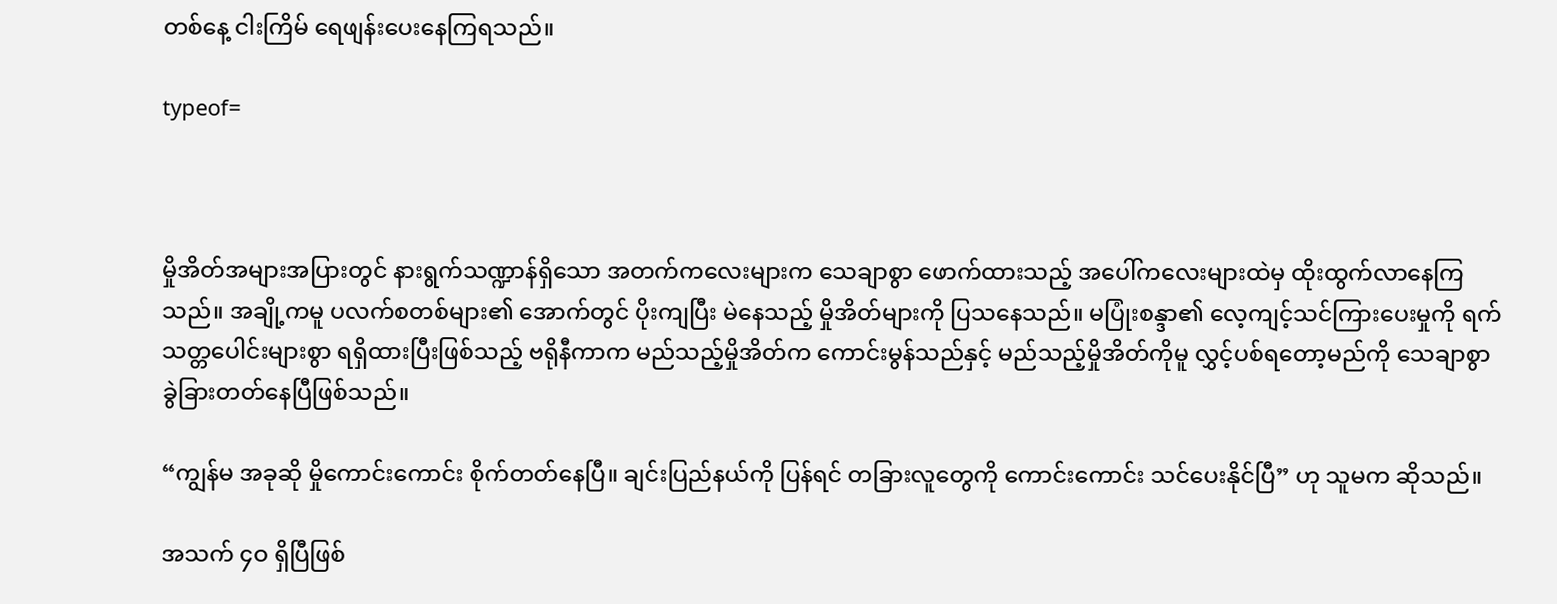တစ်နေ့ ငါးကြိမ် ရေဖျန်းပေးနေကြရသည်။

typeof=



မှိုအိတ်အများအပြားတွင် နားရွက်သဏ္ဍာန်ရှိသော အတက်ကလေးများက သေချာစွာ ဖောက်ထားသည့် အပေါ်ကလေးများထဲမှ ထိုးထွက်လာနေကြသည်။ အချို့ကမူ ပလက်စတစ်များ၏ အောက်တွင် ပိုးကျပြီး မဲနေသည့် မှိုအိတ်များကို ပြသနေသည်။ မပြုံးစန္ဒာ၏ လေ့ကျင့်သင်ကြားပေးမှုကို ရက်သတ္တပေါင်းများစွာ ရရှိထားပြီးဖြစ်သည့် ဗရိုနီကာက မည်သည့်မှိုအိတ်က ကောင်းမွန်သည်နှင့် မည်သည့်မှိုအိတ်ကိုမူ လွှင့်ပစ်ရတော့မည်ကို သေချာစွာ ခွဲခြားတတ်နေပြီဖြစ်သည်။

“ကျွန်မ အခုဆို မှိုကောင်းကောင်း စိုက်တတ်နေပြီ။ ချင်းပြည်နယ်ကို ပြန်ရင် တခြားလူတွေကို ကောင်းကောင်း သင်ပေးနိုင်ပြီ” ဟု သူမက ဆိုသည်။

အသက် ၄ဝ ရှိပြီဖြစ်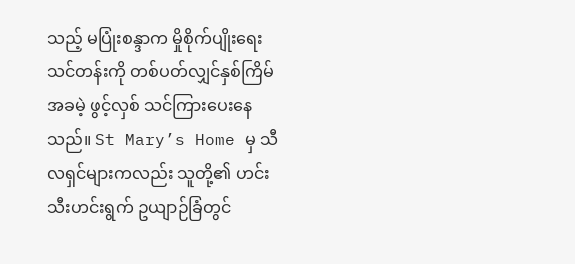သည့် မပြုံးစန္ဒာက မှိုစိုက်ပျိုးရေးသင်တန်းကို တစ်ပတ်လျှင်နှစ်ကြိမ် အခမဲ့ ဖွင့်လှစ် သင်ကြားပေးနေသည်။ St Mary’s Home မှ သီလရှင်များကလည်း သူတို့၏ ဟင်းသီးဟင်းရွက် ဥယျာဉ်ခြံတွင်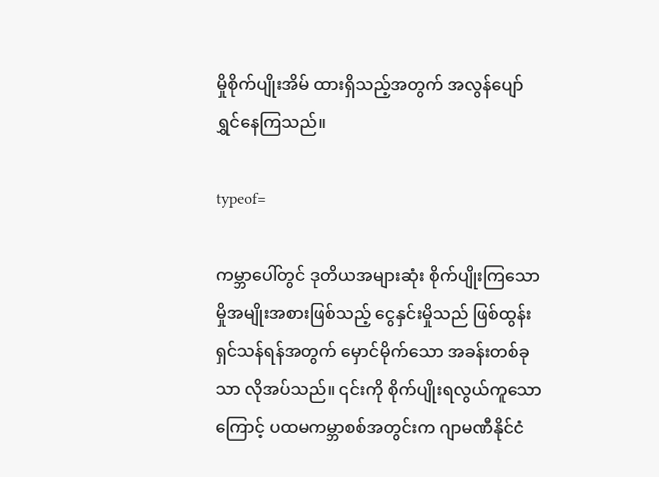မှိုစိုက်ပျိုးအိမ် ထားရှိသည့်အတွက် အလွန်ပျော်ရွှင်နေကြသည်။

typeof=

ကမ္ဘာပေါ်တွင် ဒုတိယအများဆုံး စိုက်ပျိုးကြသော မှိုအမျိုးအစားဖြစ်သည့် ငွေနှင်းမှိုသည် ဖြစ်ထွန်း ရှင်သန်ရန်အတွက် မှောင်မိုက်သော အခန်းတစ်ခုသာ လိုအပ်သည်။ ၎င်းကို စိုက်ပျိုးရလွယ်ကူသောကြောင့် ပထမကမ္ဘာစစ်အတွင်းက ဂျာမဏီနိုင်ငံ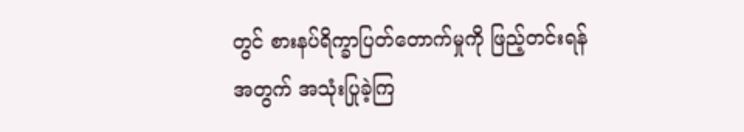တွင် စားနပ်ရိက္ခာပြတ်တောက်မှုကို ဖြည့်တင်းရန်အတွက် အသုံးပြုခဲ့ကြ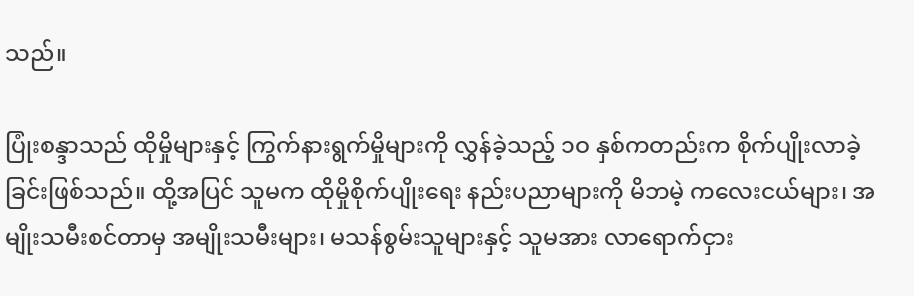သည်။

ပြုံးစန္ဒာသည် ထိုမှိုများနှင့် ကြွက်နားရွက်မှိုများကို လွှန်ခဲ့သည့် ၁ဝ နှစ်ကတည်းက စိုက်ပျိုးလာခဲ့ခြင်းဖြစ်သည်။ ထို့အပြင် သူမက ထိုမှိုစိုက်ပျိုးရေး နည်းပညာများကို မိဘမဲ့ ကလေးငယ်များ၊ အမျိုးသမီးစင်တာမှ အမျိုးသမီးများ၊ မသန်စွမ်းသူများနှင့် သူမအား လာရောက်ငှား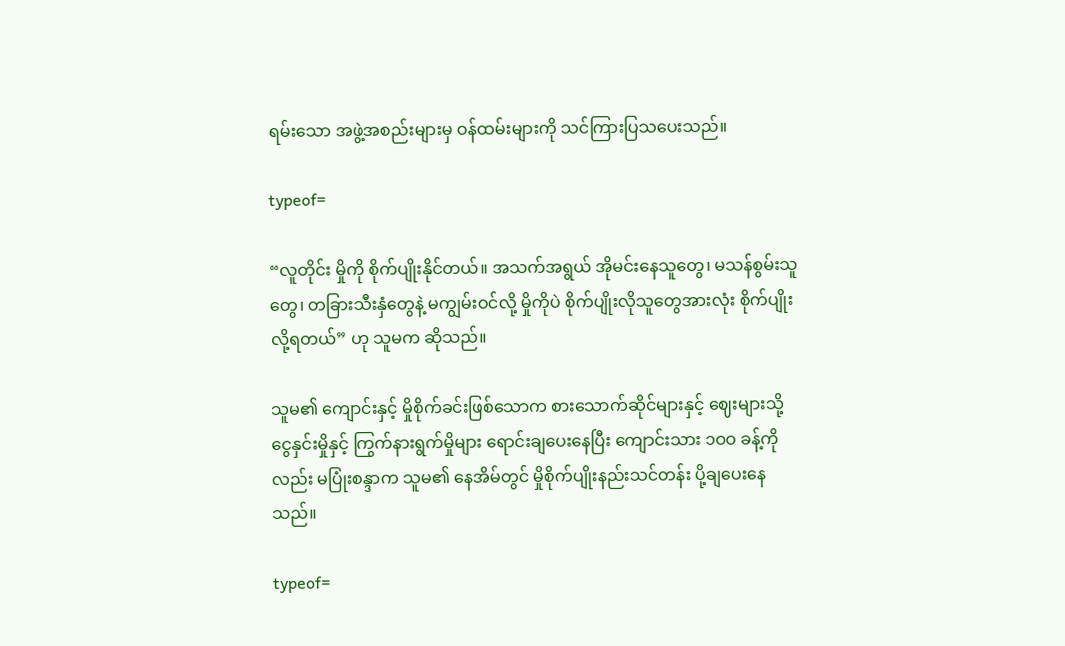ရမ်းသော အဖွဲ့အစည်းများမှ ဝန်ထမ်းများကို သင်ကြားပြသပေးသည်။

typeof=

“လူတိုင်း မှိုကို စိုက်ပျိုးနိုင်တယ်။ အသက်အရွယ် အိုမင်းနေသူတွေ၊ မသန်စွမ်းသူတွေ၊ တခြားသီးနှံတွေနဲ့ မကျွမ်းဝင်လို့ မှိုကိုပဲ စိုက်ပျိုးလိုသူတွေအားလုံး စိုက်ပျိုးလို့ရတယ်” ဟု သူမက ဆိုသည်။

သူမ၏ ကျောင်းနှင့် မှိုစိုက်ခင်းဖြစ်သောက စားသောက်ဆိုင်များနှင့် ဈေးများသို့ ငွေနှင်းမှိုနှင့် ကြွက်နားရွက်မှိုများ ရောင်းချပေးနေပြီး ကျောင်းသား ၁ဝဝ ခန့်ကိုလည်း မပြုံးစန္ဒာက သူမ၏ နေအိမ်တွင် မှိုစိုက်ပျိုးနည်းသင်တန်း ပို့ချပေးနေသည်။

typeof=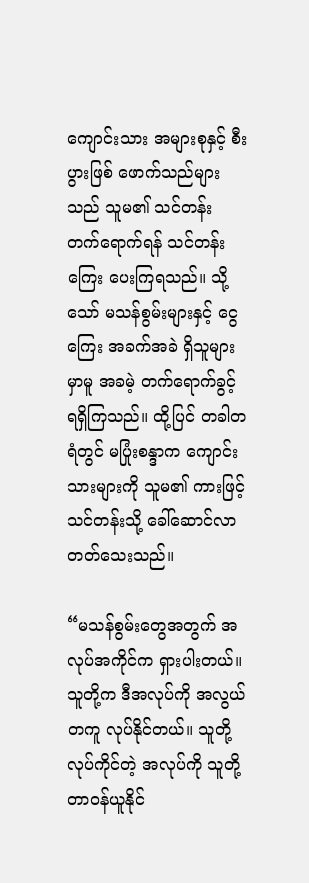ကျောင်းသား အများစုနှင့် စီးပွားဖြစ် ဖောက်သည်များသည် သူမ၏ သင်တန်း တက်ရောက်ရန် သင်တန်းကြေး ပေးကြရသည်။ သို့သော် မသန်စွမ်းများနှင့် ငွေကြေး အခက်အခဲ ရှိသူများမှာမူ အခမဲ့ တက်ရောက်ခွင့် ရရှိကြသည်။ ထို့ပြင် တခါတရံတွင် မပြုံးစန္ဒာက ကျောင်းသားများကို သူမ၏ ကားဖြင့် သင်တန်းသို့ ခေါ်ဆောင်လာတတ်သေးသည်။

“မသန်စွမ်းတွေအတွက် အလုပ်အကိုင်က ရှားပါးတယ်။ သူတို့က ဒီအလုပ်ကို အလွယ်တကူ လုပ်နိုင်တယ်။ သူတို့ လုပ်ကိုင်တဲ့ အလုပ်ကို သူတို့ တာဝန်ယူနိုင်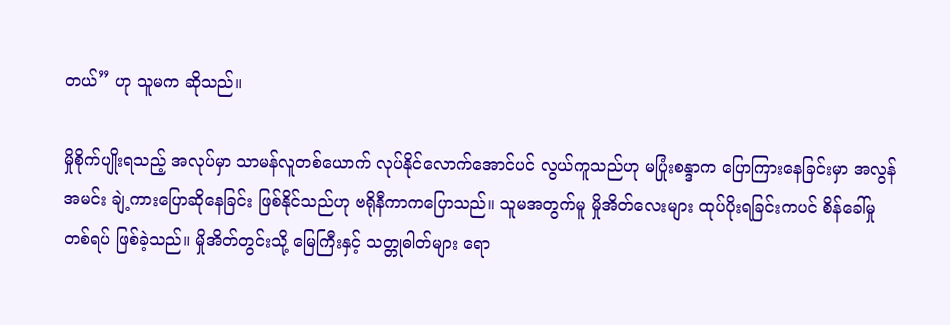တယ်” ဟု သူမက ဆိုသည်။

မှိုစိုက်ပျိုးရသည့် အလုပ်မှာ သာမန်လူတစ်ယောက် လုပ်နိုင်လောက်အောင်ပင် လွယ်ကူသည်ဟု မပြုံးစန္ဒာက ပြောကြားနေခြင်းမှာ အလွန်အမင်း ချဲ့ကားပြောဆိုနေခြင်း ဖြစ်နိုင်သည်ဟု ဗရိုနီကာကပြောသည်။ သူမအတွက်မူ မှိုအိတ်လေးများ ထုပ်ပိုးရခြင်းကပင် စိန်ခေါ်မှုတစ်ရပ် ဖြစ်ခဲ့သည်။ မှိုအိတ်တွင်းသို့ မြေကြီးနှင့် သတ္တုဓါတ်များ ရော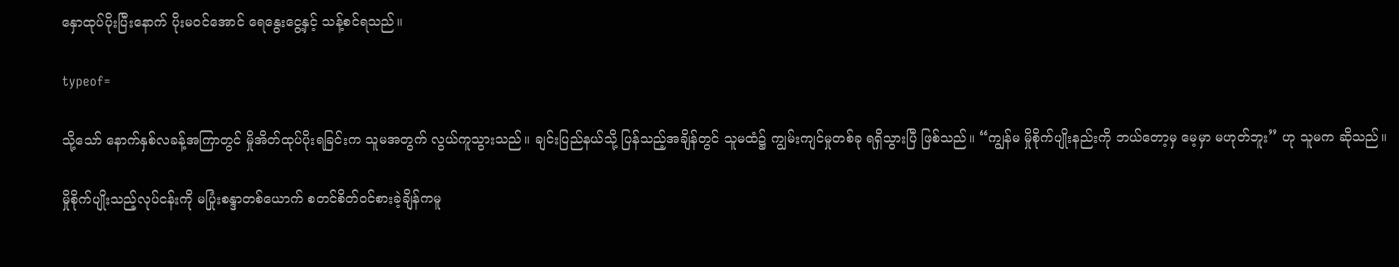နှောထုပ်ပိုးပြီးနောက် ပိုးမဝင်အောင် ရေနွေးငွေ့နှင့် သန့်စင်ရသည်။

typeof=

သို့သော် နောက်နှစ်လခန့်အကြာတွင် မှိုအိတ်ထုပ်ပိုးရခြင်းက သူမအတွက် လွယ်ကူသွားသည်။ ချင်းပြည်နယ်သို့ ပြန်သည့်အချိန်တွင် သူမထံ၌ ကျွမ်းကျင်မှုတစ်ခု ရရှိသွားပြီ ဖြစ်သည်။ “ကျွန်မ မှိုစိုက်ပျိုးနည်းကို ဘယ်တော့မှ မေ့မှာ မဟုတ်ဘူး” ဟု သူမက ဆိုသည်။

မှိုစိုက်ပျိုးသည့်လုပ်ငန်းကို မပြုံးစန္ဒာတစ်ယောက် စတင်စိတ်ဝင်စားခဲ့ချိန်ကမူ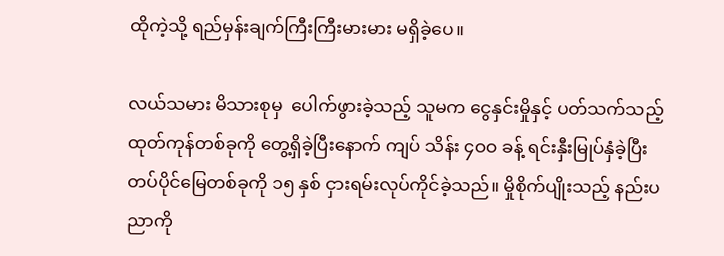ထိုကဲ့သို့ ရည်မှန်းချက်ကြီးကြီးမားမား မရှိခဲ့ပေ။

လယ်သမား မိသားစုမှ  ပေါက်ဖွားခဲ့သည့် သူမက ငွေနှင်းမှိုနှင့် ပတ်သက်သည့် ထုတ်ကုန်တစ်ခုကို တွေ့ရှိခဲ့ပြီးနောက် ကျပ် သိန်း ၄ဝဝ ခန့် ရင်းနှီးမြုပ်နှံခဲ့ပြီး တပ်ပိုင်မြေတစ်ခုကို ၁၅ နှစ် ငှားရမ်းလုပ်ကိုင်ခဲ့သည်။ မှိုစိုက်ပျိုးသည့် နည်းပညာကို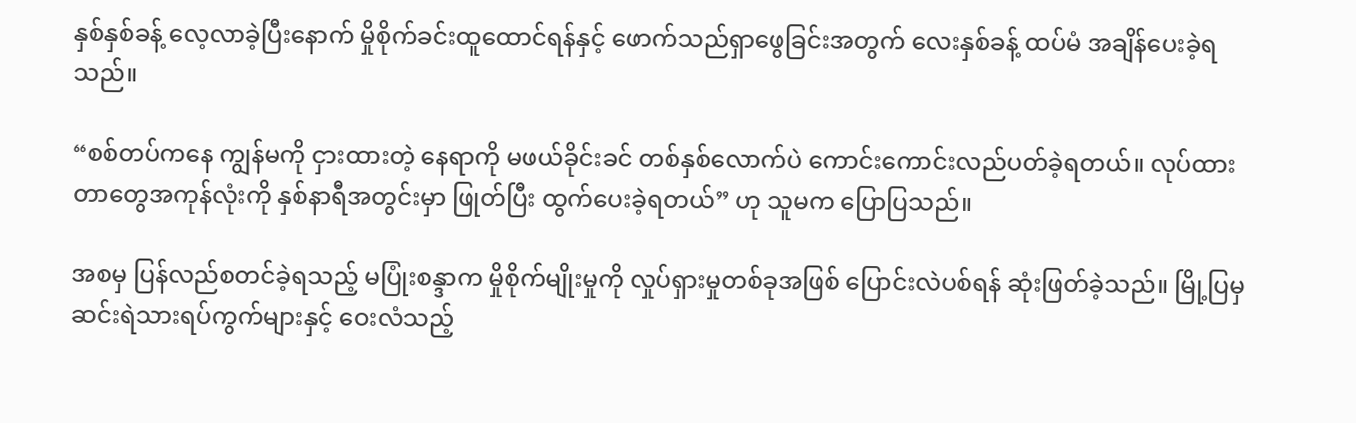နှစ်နှစ်ခန့် လေ့လာခဲ့ပြီးနောက် မှိုစိုက်ခင်းထူထောင်ရန်နှင့် ဖောက်သည်ရှာဖွေခြင်းအတွက် လေးနှစ်ခန့် ထပ်မံ အချိန်ပေးခဲ့ရသည်။

“စစ်တပ်ကနေ ကျွန်မကို ငှားထားတဲ့ နေရာကို မဖယ်ခိုင်းခင် တစ်နှစ်လောက်ပဲ ကောင်းကောင်းလည်ပတ်ခဲ့ရတယ်။ လုပ်ထားတာတွေအကုန်လုံးကို နှစ်နာရီအတွင်းမှာ ဖြုတ်ပြီး ထွက်ပေးခဲ့ရတယ်” ဟု သူမက ပြောပြသည်။

အစမှ ပြန်လည်စတင်ခဲ့ရသည့် မပြုံးစန္ဒာက မှိုစိုက်မျိုးမှုကို လှုပ်ရှားမှုတစ်ခုအဖြစ် ပြောင်းလဲပစ်ရန် ဆုံးဖြတ်ခဲ့သည်။ မြို့ပြမှ ဆင်းရဲသားရပ်ကွက်များနှင့် ဝေးလံသည့်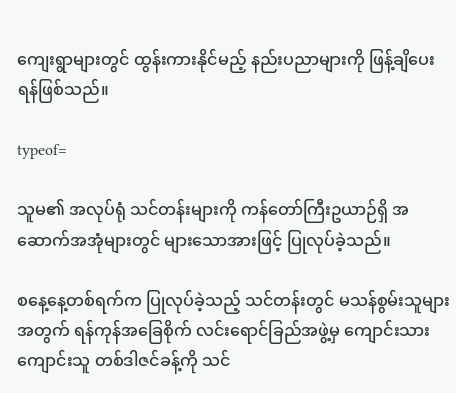ကျေးရွာများတွင် ထွန်းကားနိုင်မည့် နည်းပညာများကို ဖြန့်ချိပေးရန်ဖြစ်သည်။

typeof=

သူမ၏ အလုပ်ရုံ သင်တန်းများကို ကန်တော်ကြီးဥယာဉ်ရှိ အဆောက်အအုံများတွင် များသောအားဖြင့် ပြုလုပ်ခဲ့သည်။

စနေ့နေ့တစ်ရက်က ပြုလုပ်ခဲ့သည့် သင်တန်းတွင် မသန်စွမ်းသူများအတွက် ရန်ကုန်အခြေစိုက် လင်းရောင်ခြည်အဖွဲ့မှ ကျောင်းသားကျောင်းသူ တစ်ဒါဇင်ခန့်ကို သင်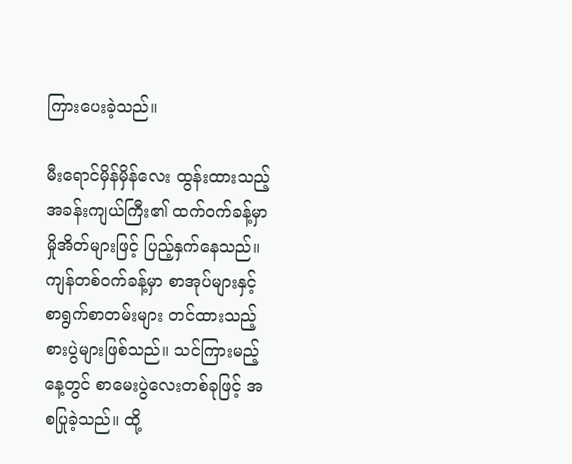ကြားပေးခဲ့သည်။

မီးရောင်မှိန်မှိန်လေး ထွန်းထားသည့် အခန်းကျယ်ကြီး၏ ထက်ဝက်ခန့်မှာ မှိုအိတ်များဖြင့် ပြည့်နှက်နေသည်။ ကျန်တစ်ဝက်ခန့်မှာ စာအုပ်များနှင့် စာရွက်စာတမ်းများ တင်ထားသည့် စားပွဲများဖြစ်သည်။ သင်ကြားမည့်နေ့တွင် စာမေးပွဲလေးတစ်ခုဖြင့် အစပြုခဲ့သည်။ ထို့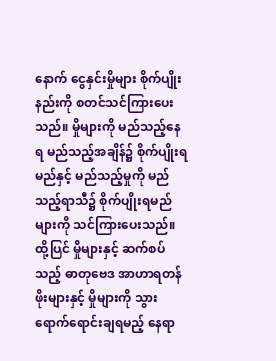နောက် ငွေနှင်းမှိုများ စိုက်ပျိုးနည်းကို စတင်သင်ကြားပေးသည်။ မှိုများကို မည်သည့်နေရ မည်သည့်အချိန်၌ စိုက်ပျိုးရမည်နှင့် မည်သည့်မှုကို မည်သည့်ရာသီ၌ စိုက်ပျိုးရမည်များကို သင်ကြားပေးသည်။ ထို့ပြင် မှိုများနှင့် ဆက်စပ်သည့် ဓာတုဗေဒ အာဟာရတန်ဖိုးများနှင့် မှိုများကို သွားရောက်ရောင်းချရမည့် နေရာ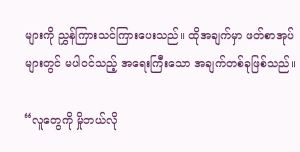များကို ညွှန်ကြားသင်ကြားပေးသည်။ ထိုအချက်မှာ ဖတ်စာအုပ်များတွင် မပါဝင်သည့် အရေးကြီးသော အချက်တစ်ခုဖြစ်သည်။

“လူတွေကို မှိုဘယ်လို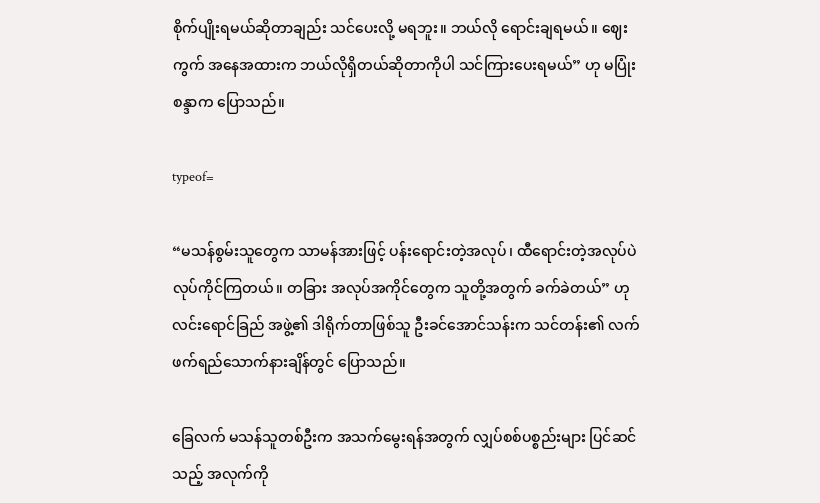စိုက်ပျိုးရမယ်ဆိုတာချည်း သင်ပေးလို့ မရဘူး။ ဘယ်လို ရောင်းချရမယ်။ ဈေးကွက် အနေအထားက ဘယ်လိုရှိတယ်ဆိုတာကိုပါ သင်ကြားပေးရမယ်” ဟု မပြုံးစန္ဒာက ပြောသည်။

typeof=

“မသန်စွမ်းသူတွေက သာမန်အားဖြင့် ပန်းရောင်းတဲ့အလုပ်၊ ထီရောင်းတဲ့အလုပ်ပဲ လုပ်ကိုင်ကြတယ်။ တခြား အလုပ်အကိုင်တွေက သူတို့အတွက် ခက်ခဲတယ်” ဟု လင်းရောင်ခြည် အဖွဲ့၏ ဒါရိုက်တာဖြစ်သူ ဦးခင်အောင်သန်းက သင်တန်း၏ လက်ဖက်ရည်သောက်နားချိန်တွင် ပြောသည်။

ခြေလက် မသန်သူတစ်ဦးက အသက်မွေးရန်အတွက် လျှပ်စစ်ပစ္စည်းများ ပြင်ဆင်သည့် အလုက်ကို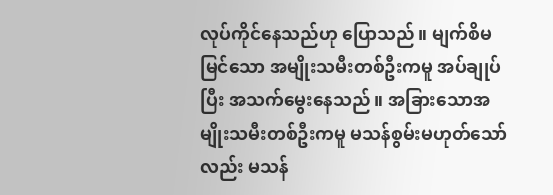လုပ်ကိုင်နေသည်ဟု ပြောသည်။ မျက်စိမမြင်သော အမျိုးသမီးတစ်ဦးကမူ အပ်ချုပ်ပြီး အသက်မွေးနေသည်။ အခြားသောအမျိုးသမီးတစ်ဦးကမူ မသန်စွမ်းမဟုတ်သော်လည်း မသန်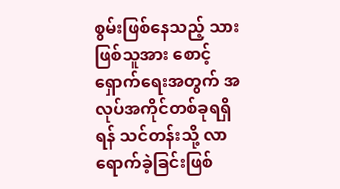စွမ်းဖြစ်နေသည့် သားဖြစ်သူအား စောင့်ရှောက်ရေးအတွက် အလုပ်အကိုင်တစ်ခုရရှိရန် သင်တန်းသို့ လာရောက်ခဲ့ခြင်းဖြစ်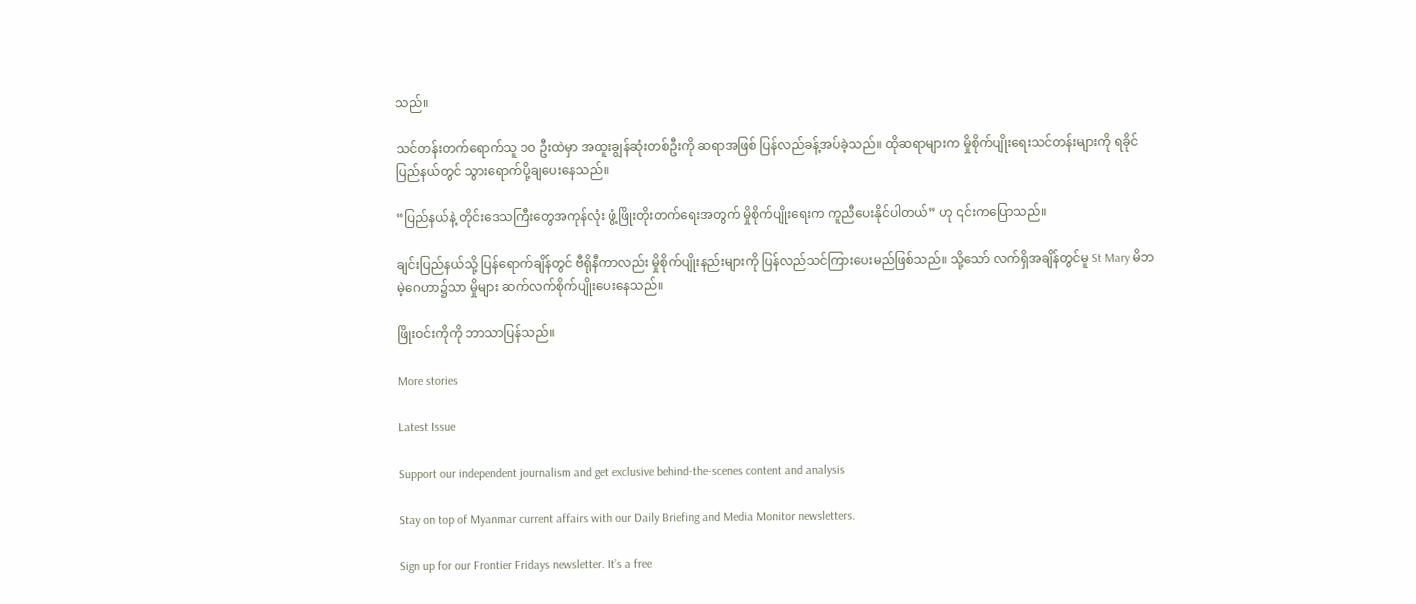သည်။

သင်တန်းတက်ရောက်သူ ၁ဝ ဦးထဲမှာ အထူးချွန်ဆုံးတစ်ဦးကို ဆရာအဖြစ် ပြန်လည်ခန့်အပ်ခဲ့သည်။ ထိုဆရာများက မှိုစိုက်ပျိုးရေးသင်တန်းများကို ရခိုင်ပြည်နယ်တွင် သွားရောက်ပို့ချပေးနေသည်။

“ပြည်နယ်နဲ့ တိုင်းဒေသကြီးတွေအကုန်လုံး ဖွံ့ဖြိုးတိုးတက်ရေးအတွက် မှိုစိုက်ပျိုးရေးက ကူညီပေးနိုင်ပါတယ်” ဟု ၎င်းကပြောသည်။

ချင်းပြည်နယ်သို့ ပြန်ရောက်ချိန်တွင် ဗီရိုနီကာလည်း မှိုစိုက်ပျိုးနည်းများကို ပြန်လည်သင်ကြားပေးမည်ဖြစ်သည်။ သို့သော် လက်ရှိအချိန်တွင်မူ St Mary မိဘမဲ့ဂေဟာ၌သာ မှိုများ ဆက်လက်စိုက်ပျိုးပေးနေသည်။

ဖြိုးဝင်းကိုကို ဘာသာပြန်သည်။

More stories

Latest Issue

Support our independent journalism and get exclusive behind-the-scenes content and analysis

Stay on top of Myanmar current affairs with our Daily Briefing and Media Monitor newsletters.

Sign up for our Frontier Fridays newsletter. It’s a free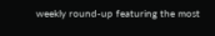weekly round-up featuring the most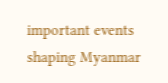important events shaping Myanmar